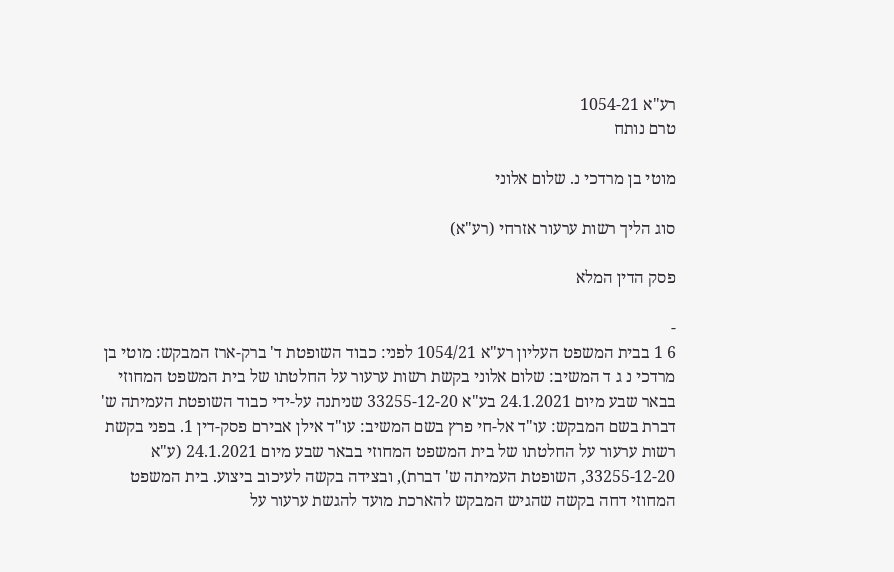רע"א 1054-21
טרם נותח

מוטי בן מרדכי נ. שלום אלוני

סוג הליך רשות ערעור אזרחי (רע"א)

פסק הדין המלא

-
6 1 בבית המשפט העליון רע"א 1054/21 לפני: כבוד השופטת ד' ברק-ארז המבקש: מוטי בן מרדכי נ ג ד המשיב: שלום אלוני בקשת רשות ערעור על החלטתו של בית המשפט המחוזי בבאר שבע מיום 24.1.2021 בע"א 33255-12-20 שניתנה על-ידי כבוד השופטת העמיתה ש' דברת בשם המבקש: עו"ד אל-חי פרץ בשם המשיב: עו"ד אילן אבירם פסק-דין 1. בפני בקשת רשות ערעור על החלטתו של בית המשפט המחוזי בבאר שבע מיום 24.1.2021 (ע"א 33255-12-20, השופטת העמיתה ש' דברת), ובצידה בקשה לעיכוב ביצוע. בית המשפט המחוזי דחה בקשה שהגיש המבקש להארכת מועד להגשת ערעור על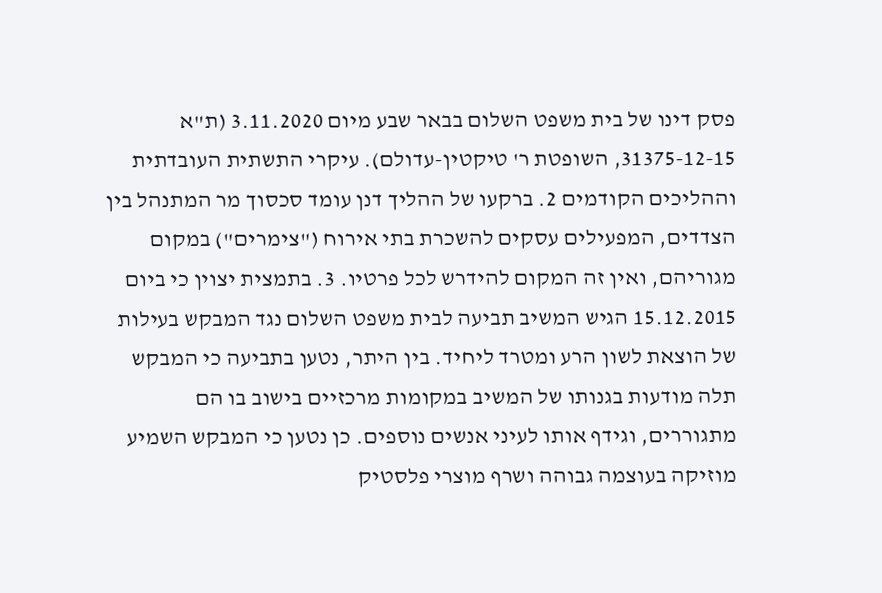פסק דינו של בית משפט השלום בבאר שבע מיום 3.11.2020 (ת"א 31375-12-15, השופטת ר' טיקטין-עדולם). עיקרי התשתית העובדתית וההליכים הקודמים 2. ברקעו של ההליך דנן עומד סכסוך מר המתנהל בין הצדדים, המפעילים עסקים להשכרת בתי אירוח ("צימרים") במקום מגוריהם, ואין זה המקום להידרש לכל פרטיו. 3. בתמצית יצוין כי ביום 15.12.2015 הגיש המשיב תביעה לבית משפט השלום נגד המבקש בעילות של הוצאת לשון הרע ומטרד ליחיד. בין היתר, נטען בתביעה כי המבקש תלה מודעות בגנותו של המשיב במקומות מרכזיים בישוב בו הם מתגוררים, וגידף אותו לעיני אנשים נוספים. כן נטען כי המבקש השמיע מוזיקה בעוצמה גבוהה ושרף מוצרי פלסטיק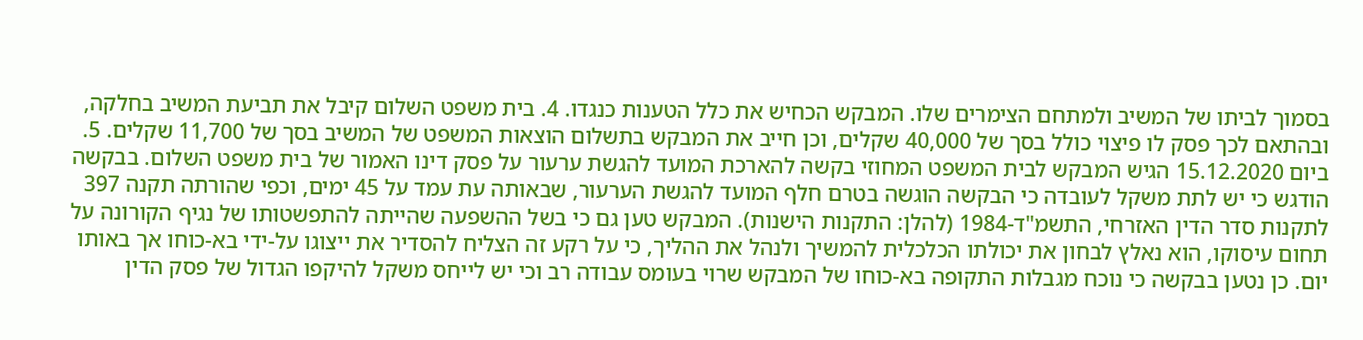בסמוך לביתו של המשיב ולמתחם הצימרים שלו. המבקש הכחיש את כלל הטענות כנגדו. 4. בית משפט השלום קיבל את תביעת המשיב בחלקה, ובהתאם לכך פסק לו פיצוי כולל בסך של 40,000 שקלים, וכן חייב את המבקש בתשלום הוצאות המשפט של המשיב בסך של 11,700 שקלים. 5. ביום 15.12.2020 הגיש המבקש לבית המשפט המחוזי בקשה להארכת המועד להגשת ערעור על פסק דינו האמור של בית משפט השלום. בבקשה הודגש כי יש לתת משקל לעובדה כי הבקשה הוגשה בטרם חלף המועד להגשת הערעור, שבאותה עת עמד על 45 ימים, וכפי שהורתה תקנה 397 לתקנות סדר הדין האזרחי, התשמ"ד-1984 (להלן: התקנות הישנות). המבקש טען גם כי בשל ההשפעה שהייתה להתפשטותו של נגיף הקורונה על תחום עיסוקו, הוא נאלץ לבחון את יכולתו הכלכלית להמשיך ולנהל את ההליך, כי על רקע זה הצליח להסדיר את ייצוגו על-ידי בא-כוחו אך באותו יום. כן נטען בבקשה כי נוכח מגבלות התקופה בא-כוחו של המבקש שרוי בעומס עבודה רב וכי יש לייחס משקל להיקפו הגדול של פסק הדין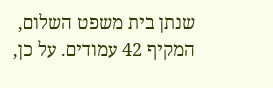שנתן בית משפט השלום, המקיף 42 עמודים. על כן,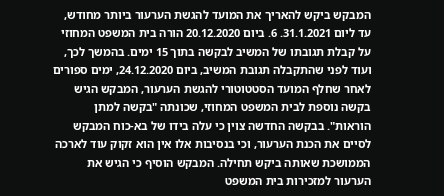המבקש ביקש להאריך את המועד להגשת הערעור ביותר מחודש, עד ליום 31.1.2021. 6. ביום 20.12.2020 הורה בית המשפט המחוזי על קבלת תגובתו של המשיב לבקשה בתוך 15 ימים. בהמשך לכך, ועוד לפני שהתקבלה תגובת המשיב, ביום 24.12.2020, ימים ספורים לאחר שחלף המועד הסטטוטורי להגשת הערעור, המבקש הגיש בקשה נוספת לבית המשפט המחוזי, שכונתה "בקשה למתן הוראות". בבקשה החדשה צוין כי עלה בידו של בא-כוח המבקש לסיים את הכנת הערעור, וכי בנסיבות אלו אין הוא זקוק עוד לארכה הממושכת שאותה ביקש תחילה. המבקש הוסיף כי הגיש את הערעור למזכירות בית המשפט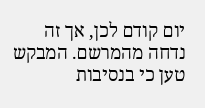יום קודם לכן, אך זה נדחה מהמרשם. המבקש טען כי בנסיבות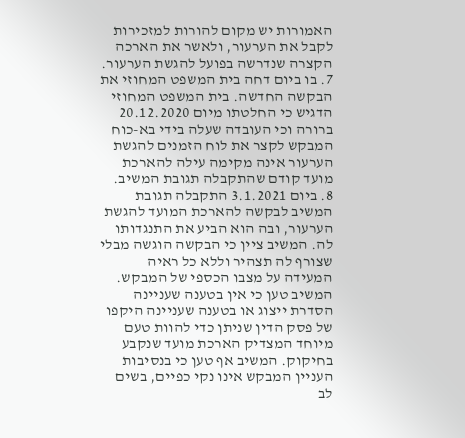האמורות יש מקום להורות למזכירות לקבל את הערעור, ולאשר את הארכה הקצרה שנדרשה בפועל להגשת הערעור. 7. בו ביום דחה בית המשפט המחוזי את הבקשה החדשה. בית המשפט המחוזי הדגיש כי החלטתו מיום 20.12.2020 ברורה וכי העובדה שעלה בידי בא-כוח המבקש לקצר את לוח הזמנים להגשת הערעור אינה מקימה עילה להארכת מועד קודם שהתקבלה תגובת המשיב. 8. ביום 3.1.2021 התקבלה תגובת המשיב לבקשה להארכת המועד להגשת הערעור, ובה הוא הביע את התנגדותו לה. המשיב ציין כי הבקשה הוגשה מבלי שצורף לה תצהיר וללא כל ראיה המעידה על מצבו הכספי של המבקש. המשיב טען כי אין בטענה שעניינה הסדרת ייצוג או בטענה שעניינה היקפו של פסק הדין שניתן כדי להוות טעם מיוחד המצדיק הארכת מועד שנקבע בחיקוק. המשיב אף טען כי בנסיבות העניין המבקש אינו נקי כפיים, בשים לב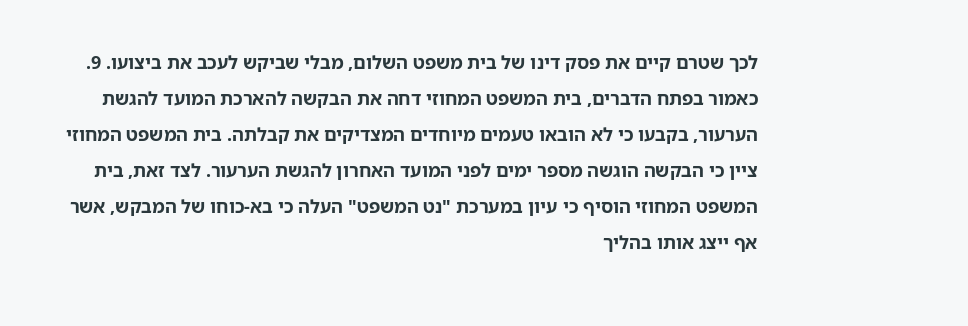לכך שטרם קיים את פסק דינו של בית משפט השלום, מבלי שביקש לעכב את ביצועו. 9. כאמור בפתח הדברים, בית המשפט המחוזי דחה את הבקשה להארכת המועד להגשת הערעור, בקבעו כי לא הובאו טעמים מיוחדים המצדיקים את קבלתה. בית המשפט המחוזי ציין כי הבקשה הוגשה מספר ימים לפני המועד האחרון להגשת הערעור. לצד זאת, בית המשפט המחוזי הוסיף כי עיון במערכת "נט המשפט" העלה כי בא-כוחו של המבקש, אשר אף ייצג אותו בהליך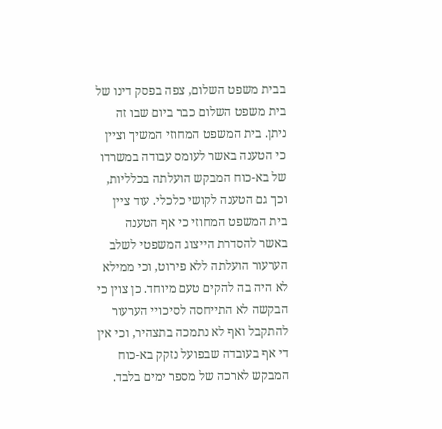בבית משפט השלום, צפה בפסק דינו של בית משפט השלום כבר ביום שבו זה ניתן. בית המשפט המחוזי המשיך וציין כי הטענה באשר לעומס עבודה במשרדו של בא-כוח המבקש הועלתה בכלליות, וכך גם הטענה לקושי כלכלי. עוד ציין בית המשפט המחוזי כי אף הטענה באשר להסדרת הייצוג המשפטי לשלב הערעור הועלתה ללא פירוט, וכי ממילא לא היה בה להקים טעם מיוחד. כן צוין כי הבקשה לא התייחסה לסיכויי הערעור להתקבל ואף לא נתמכה בתצהיר, וכי אין די אף בעובדה שבפועל נזקק בא-כוח המבקש לארכה של מספר ימים בלבד.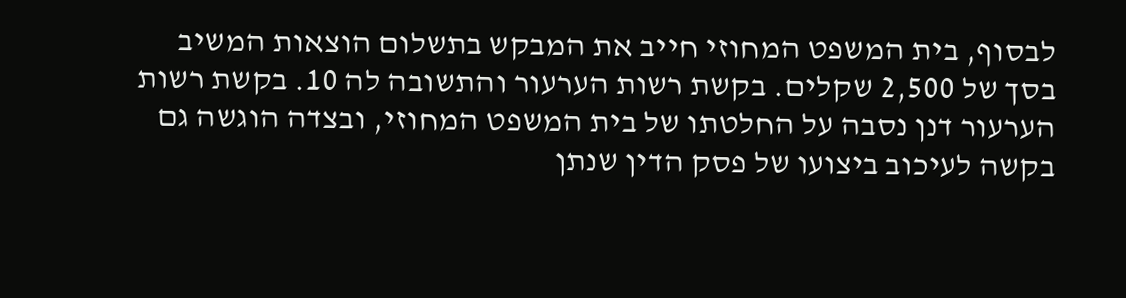לבסוף, בית המשפט המחוזי חייב את המבקש בתשלום הוצאות המשיב בסך של 2,500 שקלים. בקשת רשות הערעור והתשובה לה 10. בקשת רשות הערעור דנן נסבה על החלטתו של בית המשפט המחוזי, ובצדה הוגשה גם בקשה לעיכוב ביצועו של פסק הדין שנתן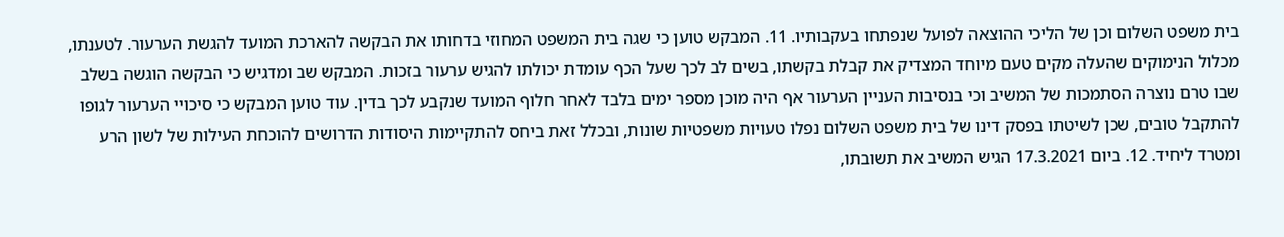בית משפט השלום וכן של הליכי ההוצאה לפועל שנפתחו בעקבותיו. 11. המבקש טוען כי שגה בית המשפט המחוזי בדחותו את הבקשה להארכת המועד להגשת הערעור. לטענתו, מכלול הנימוקים שהעלה מקים טעם מיוחד המצדיק את קבלת בקשתו, בשים לב לכך שעל הכף עומדת יכולתו להגיש ערעור בזכות. המבקש שב ומדגיש כי הבקשה הוגשה בשלב שבו טרם נוצרה הסתמכות של המשיב וכי בנסיבות העניין הערעור אף היה מוכן מספר ימים בלבד לאחר חלוף המועד שנקבע לכך בדין. עוד טוען המבקש כי סיכויי הערעור לגופו להתקבל טובים, שכן לשיטתו בפסק דינו של בית משפט השלום נפלו טעויות משפטיות שונות, ובכלל זאת ביחס להתקיימות היסודות הדרושים להוכחת העילות של לשון הרע ומטרד ליחיד. 12. ביום 17.3.2021 הגיש המשיב את תשובתו,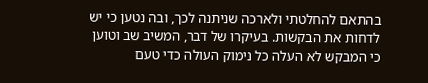בהתאם להחלטתי ולארכה שניתנה לכך, ובה נטען כי יש לדחות את הבקשות. בעיקרו של דבר, המשיב שב וטוען כי המבקש לא העלה כל נימוק העולה כדי טעם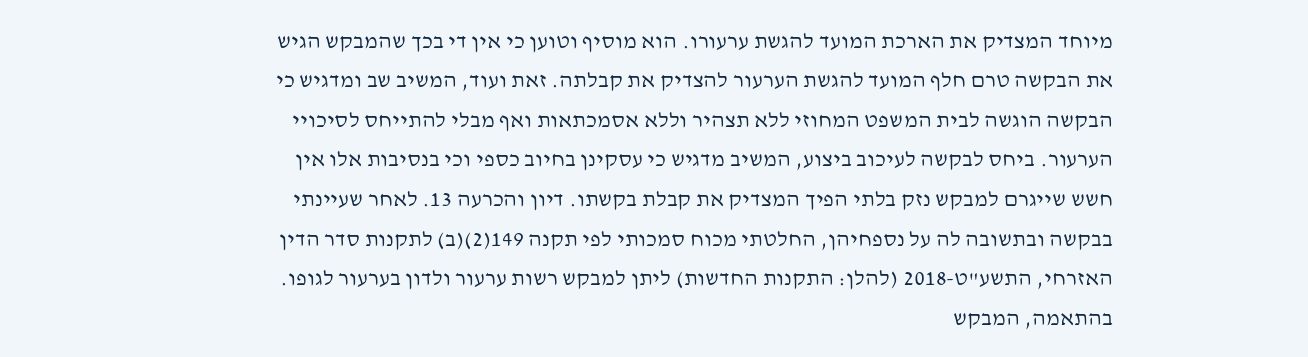מיוחד המצדיק את הארכת המועד להגשת ערעורו. הוא מוסיף וטוען כי אין די בכך שהמבקש הגיש את הבקשה טרם חלף המועד להגשת הערעור להצדיק את קבלתה. זאת ועוד, המשיב שב ומדגיש כי הבקשה הוגשה לבית המשפט המחוזי ללא תצהיר וללא אסמכתאות ואף מבלי להתייחס לסיכויי הערעור. ביחס לבקשה לעיכוב ביצוע, המשיב מדגיש כי עסקינן בחיוב כספי וכי בנסיבות אלו אין חשש שייגרם למבקש נזק בלתי הפיך המצדיק את קבלת בקשתו. דיון והכרעה 13. לאחר שעיינתי בבקשה ובתשובה לה על נספחיהן, החלטתי מכוח סמכותי לפי תקנה 149(2)(ב) לתקנות סדר הדין האזרחי, התשע"ט-2018 (להלן: התקנות החדשות) ליתן למבקש רשות ערעור ולדון בערעור לגופו. בהתאמה, המבקש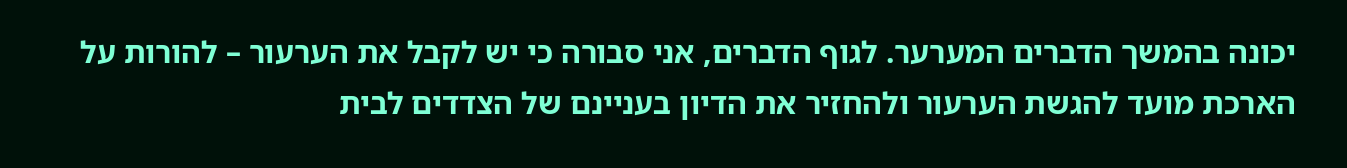יכונה בהמשך הדברים המערער. לגוף הדברים, אני סבורה כי יש לקבל את הערעור – להורות על הארכת מועד להגשת הערעור ולהחזיר את הדיון בעניינם של הצדדים לבית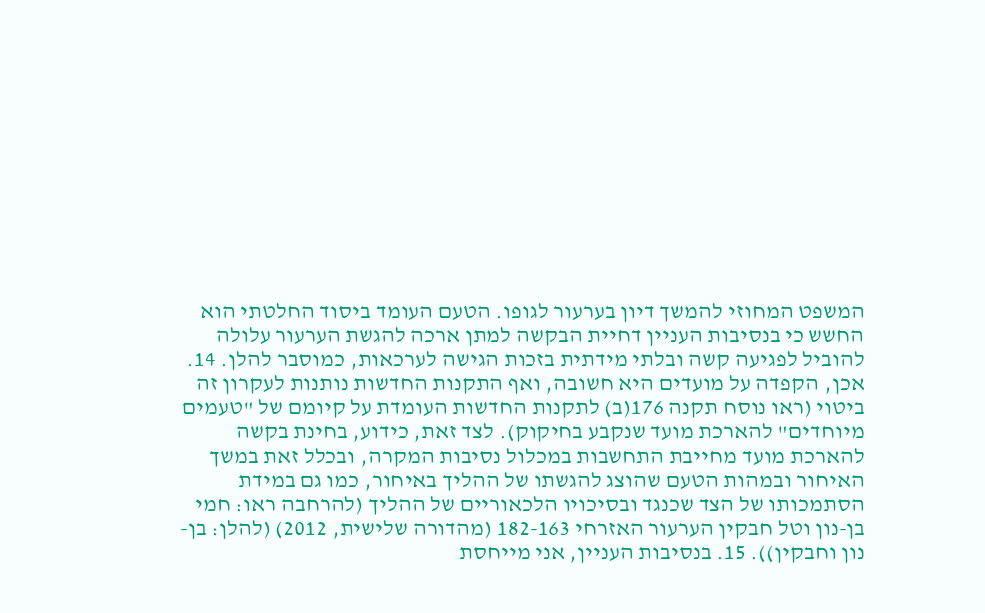המשפט המחוזי להמשך דיון בערעור לגופו. הטעם העומד ביסוד החלטתי הוא החשש כי בנסיבות העניין דחיית הבקשה למתן ארכה להגשת הערעור עלולה להוביל לפגיעה קשה ובלתי מידתית בזכות הגישה לערכאות, כמוסבר להלן. 14. אכן, הקפדה על מועדים היא חשובה, ואף התקנות החדשות נותנות לעקרון זה ביטוי (ראו נוסח תקנה 176(ב) לתקנות החדשות העומדת על קיומם של "טעמים מיוחדים" להארכת מועד שנקבע בחיקוק). לצד זאת, כידוע, בחינת בקשה להארכת מועד מחייבת התחשבות במכלול נסיבות המקרה, ובכלל זאת במשך האיחור ובמהות הטעם שהוצג להגשתו של ההליך באיחור, כמו גם במידת הסתמכותו של הצד שכנגד ובסיכויו הלכאוריים של ההליך (להרחבה ראו: חמי בן-נון וטל חבקין הערעור האזרחי 182-163 (מהדורה שלישית, 2012) (להלן: בן-נון וחבקין)). 15. בנסיבות העניין, אני מייחסת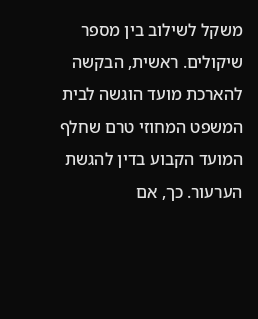משקל לשילוב בין מספר שיקולים. ראשית, הבקשה להארכת מועד הוגשה לבית המשפט המחוזי טרם שחלף המועד הקבוע בדין להגשת הערעור. כך, אם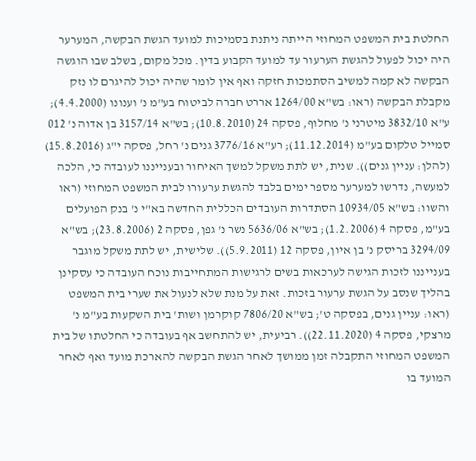החלטת בית המשפט המחוזי הייתה ניתנת בסמיכות למועד הגשת הבקשה, המערער היה יכול לפעול להגשת הערעור עד למועד הקבוע בדין. מכל מקום, בשלב שבו הוגשה הבקשה לא קמה למשיב הסתמכות חזקה ואף אין לומר שהיה יכול להיגרם לו נזק מקבלת הבקשה (ראו: בש"א 1264/00 אררט חברה לביטוח בע"מ נ' וענונו (4.4.2000); ע"א 3832/10 מיטרני נ' מחלוף, פסקה 24 (10.8.2010); בש"א 3157/14 בן אדוה נ' 012 סמייל טלקום בע"מ (11.12.2014); רע"א 3776/16 גנים נ' רחל, פסקה י"ג (15.8.2016) (להלן: עניין גנים)). שנית, יש לתת משקל למשך האיחור ובענייננו לעובדה כי, הלכה למעשה, נדרשו למערער מספר ימים בלבד להגשת ערעורו לבית המשפט המחוזי (ראו והשוו: בש"א 10934/05 הסתדרות העובדים הכללית החדשה בא"י נ' בנק הפועלים בע"מ, פסקה 4 (1.2.2006); בש"א 5636/06 נשר נ' גפן, פסקה 2 (23.8.2006); בש"א 3294/09 בריסק נ' בן איון, פסקה 12 (5.9.2011)). שלישית, יש לתת משקל מוגבר בענייננו לזכות הגישה לערכאות בשים לרגישות המתחייבות נוכח העובדה כי עסקינן בהליך שנסב על הגשת ערעור בזכות. זאת על מנת שלא לנעול את שערי בית המשפט (ראו: עניין גנים, בפסקה ט'; בש"א 7806/20 קוקרמן ושות' בית השקעות בע"מ נ' מרצקי, פסקה 4 (22.11.2020)). רביעית, יש להתחשב אף בעובדה כי החלטתו של בית המשפט המחוזי התקבלה זמן ממושך לאחר הגשת הבקשה להארכת מועד ואף לאחר המועד בו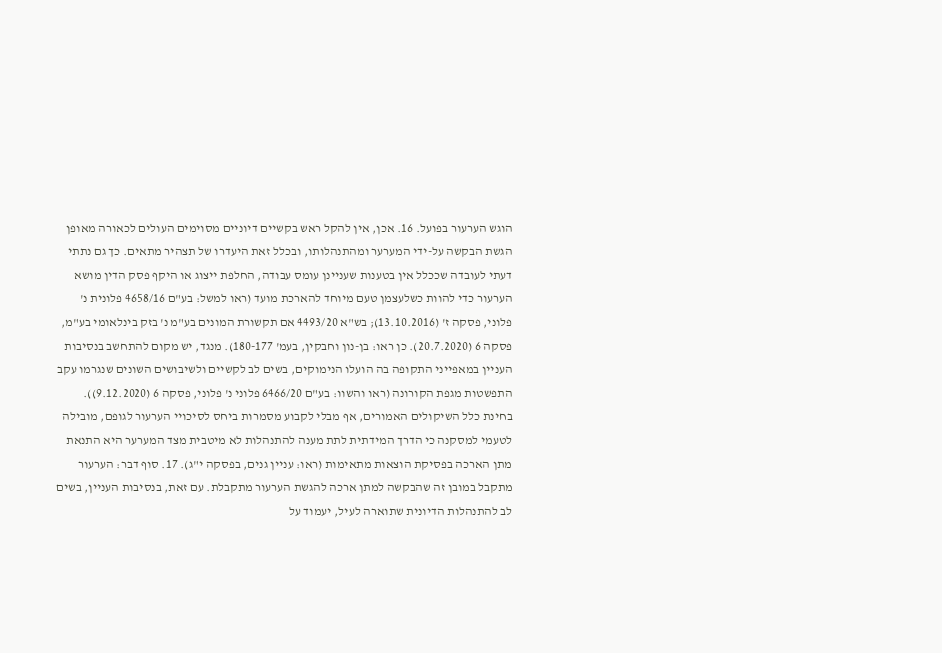הוגש הערעור בפועל. 16. אכן, אין להקל ראש בקשיים דיוניים מסוימים העולים לכאורה מאופן הגשת הבקשה על-ידי המערער ומהתנהלותו, ובכלל זאת היעדרו של תצהיר מתאים. כך גם נתתי דעתי לעובדה שככלל אין בטענות שעניינן עומס עבודה, החלפת ייצוג או היקף פסק הדין מושא הערעור כדי להוות כשלעצמן טעם מיוחד להארכת מועד (ראו למשל: בע"ם 4658/16 פלונית נ' פלוני, פסקה ז' (13.10.2016); בש"א 4493/20 אם תקשורת המונים בע"מ נ' בזק בינלאומי בע"מ, פסקה 6 (20.7.2020). כן ראו: בן-נון וחבקין, בעמ' 180-177). מנגד, יש מקום להתחשב בנסיבות העניין במאפייני התקופה בה הועלו הנימוקים, בשים לב לקשיים ולשיבושים השונים שנגרמו עקב התפשטות מגפת הקורונה (ראו והשוו: בע"ם 6466/20 פלוני נ' פלוני, פסקה 6 (9.12.2020)). בחינת כלל השיקולים האמורים, אף מבלי לקבוע מסמרות ביחס לסיכויי הערעור לגופם, מובילה לטעמי למסקנה כי הדרך המידתית לתת מענה להתנהלות לא מיטבית מצד המערער היא התנאת מתן הארכה בפסיקת הוצאות מתאימות (ראו: עניין גנים, בפסקה י"ג). 17. סוף דבר: הערעור מתקבל במובן זה שהבקשה למתן ארכה להגשת הערעור מתקבלת. עם זאת, בנסיבות העניין, בשים לב להתנהלות הדיונית שתוארה לעיל, יעמוד על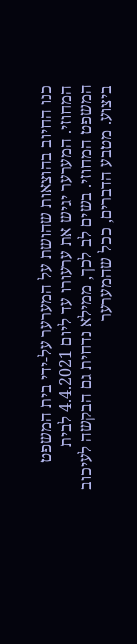כנו החיוב בהוצאות שהושת על המערער על-ידי בית המשפט המחוזי. המערער יגיש את ערעורו עד ליום 4.4.2021 לבית המשפט המחוזי. בשים לב לכך, ממילא נדחית גם הבקשה לעיכוב ביצוע. מטבע הדברים, ככל שהמערער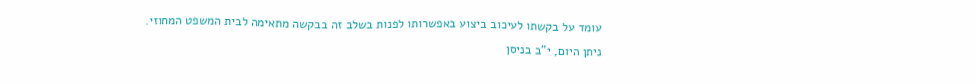עומד על בקשתו לעיכוב ביצוע באפשרותו לפנות בשלב זה בבקשה מתאימה לבית המשפט המחוזי. ניתן היום, י"ב בניסן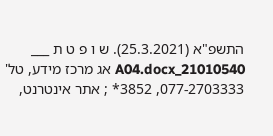התשפ"א (25.3.2021). ש ו פ ט ת ___ 21010540_A04.docx אג מרכז מידע, טל' 077-2703333, 3852* ; אתר אינטרנט,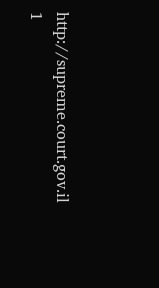http://supreme.court.gov.il 1